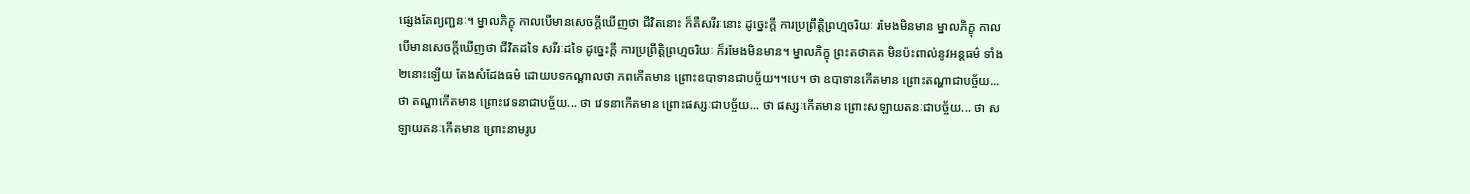ផ្សេងតែព្យញ្ជនៈ។ ម្នាលភិក្ខុ កាលបើមានសេចក្តីឃើញថា ជីវិតនោះ ក៏គឺសរីរៈនោះ ដូច្នេះក្តី ការប្រព្រឹត្តិព្រហ្មចរិយៈ រមែងមិនមាន ម្នាលភិក្ខុ កាលបើមានសេចក្តីឃើញថា ជីវិតដទៃ សរីរៈដទៃ ដូច្នេះក្តី ការប្រព្រឹត្តិព្រហ្មចរិយៈ ក៏រមែងមិនមាន។ ម្នាលភិក្ខុ ព្រះតថាគត មិនប៉ះពាល់នូវអន្តធម៌ ទាំង២នោះឡើយ តែងសំដែងធម៌ ដោយបទកណ្តាលថា ភពកើតមាន ព្រោះឧបាទានជាបច្ច័យ។។បេ។ ថា ឧបាទានកើតមាន ព្រោះតណ្ហាជាបច្ច័យ... ថា តណ្ហាកើតមាន ព្រោះវេទនាជាបច្ច័យ... ថា វេទនាកើតមាន ព្រោះផស្សៈជាបច្ច័យ... ថា ផស្សៈកើតមាន ព្រោះសឡាយតនៈជាបច្ច័យ... ថា សឡាយតនៈកើតមាន ព្រោះនាមរូប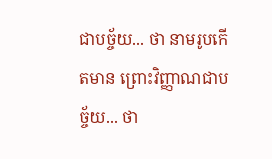ជាបច្ច័យ... ថា នាមរូបកើតមាន ព្រោះវិញ្ញាណជាបច្ច័យ... ថា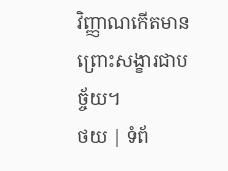វិញ្ញាណកើតមាន ព្រោះសង្ខារជាបច្ច័យ។
ថយ | ទំព័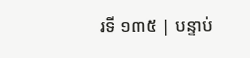រទី ១៣៥ | បន្ទាប់